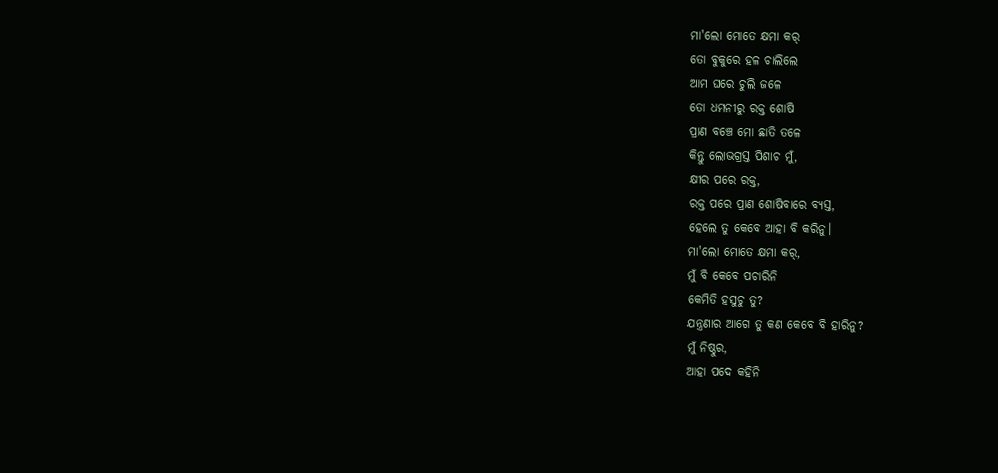ମା'ଲୋ ମୋତେ କ୍ଷମା କର୍
ତୋ ବୁକୁରେ ହଳ ଚାଲିଲେ
ଆମ ଘରେ ଚୁଲି ଜଳେ
ତୋ ଧମନୀରୁ ରକ୍ତ ଶୋଷି
ପ୍ରାଣ ବଞ୍ଚେ ମୋ ଛାତି ତଳେ
କିନ୍ତୁ ଲୋଭଗ୍ରସ୍ତ ପିଶାଚ ମୁଁ,
କ୍ଷୀର ପରେ ରକ୍ତ,
ରକ୍ତ ପରେ ପ୍ରାଣ ଶୋଷିବାରେ ବ୍ୟସ୍ତ,
ହେଲେ ତୁ କେବେ ଆହା ବି କରିନୁ।
ମା'ଲୋ ମୋତେ କ୍ଷମା କର୍,
ମୁଁ ବି କେବେ ପଚାରିନି
କେମିତି ହସୁଚୁ ତୁ?
ଯନ୍ତ୍ରଣାର ଆଗେ ତୁ କଣ କେବେ ବି ହାରିନୁ?
ମୁଁ ନିଷ୍ଠୁର,
ଆହା ପଦେ କହିନି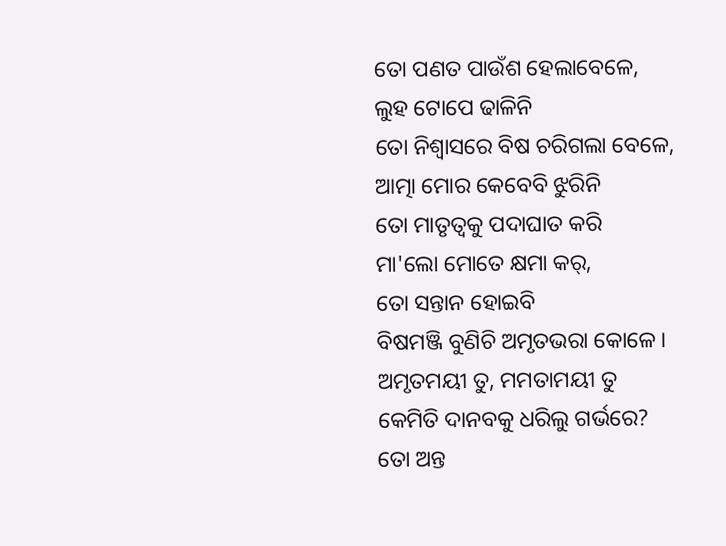ତୋ ପଣତ ପାଉଁଶ ହେଲାବେଳେ,
ଲୁହ ଟୋପେ ଢାଳିନି
ତୋ ନିଶ୍ୱାସରେ ବିଷ ଚରିଗଲା ବେଳେ,
ଆତ୍ମା ମୋର କେବେବି ଝୁରିନି
ତୋ ମାତୃତ୍ୱକୁ ପଦାଘାତ କରି
ମା'ଲୋ ମୋତେ କ୍ଷମା କର୍,
ତୋ ସନ୍ତାନ ହୋଇବି
ବିଷମଞ୍ଜି ବୁଣିଚି ଅମୃତଭରା କୋଳେ।
ଅମୃତମୟୀ ତୁ, ମମତାମୟୀ ତୁ
କେମିତି ଦାନବକୁ ଧରିଲୁ ଗର୍ଭରେ?
ତୋ ଅନ୍ତ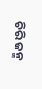ଚିରି ଜନ୍ମ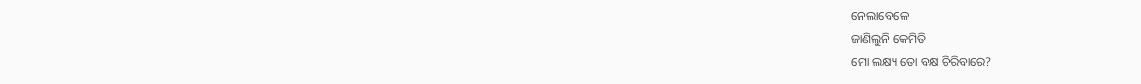ନେଲାବେଳେ
ଜାଣିଲୁନି କେମିତି
ମୋ ଲକ୍ଷ୍ୟ ତୋ ବକ୍ଷ ଚିରିବାରେ?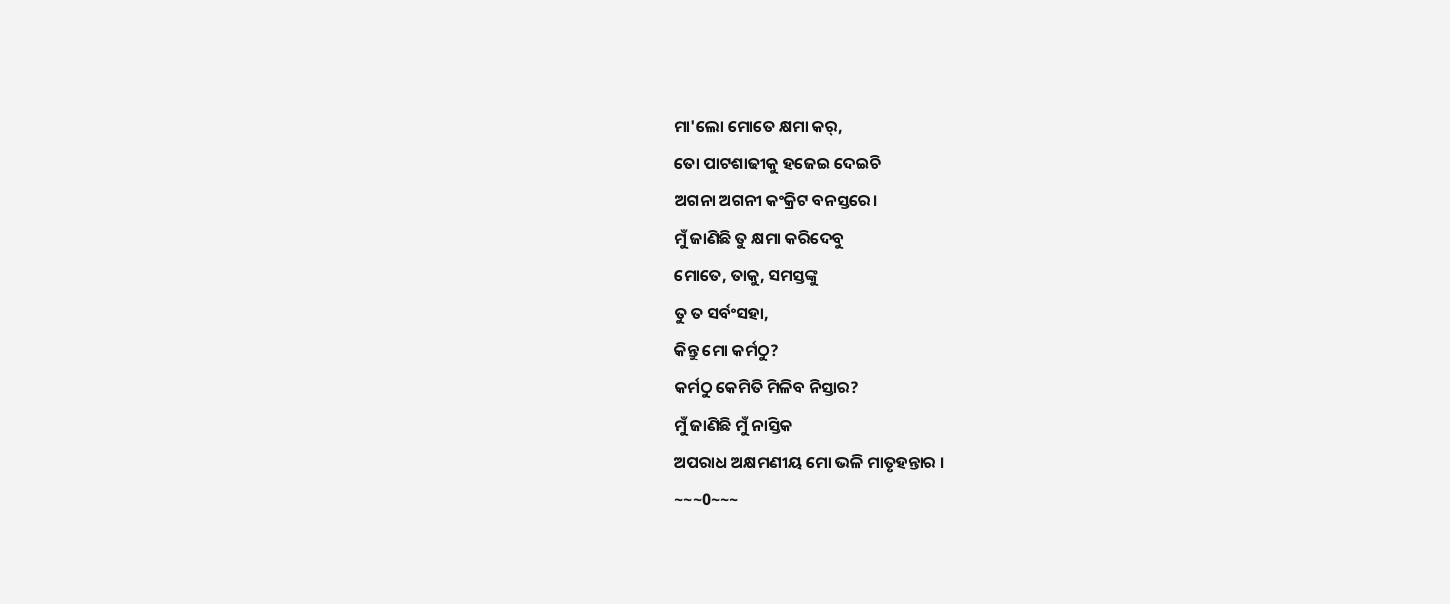ମା'ଲୋ ମୋତେ କ୍ଷମା କର୍,
ତୋ ପାଟଶାଢୀକୁ ହଜେଇ ଦେଇଚି
ଅଗନା ଅଗନୀ କଂକ୍ରିଟ ବନସ୍ତରେ।
ମୁଁ ଜାଣିଛି ତୁ କ୍ଷମା କରିଦେବୁ
ମୋତେ, ତାକୁ, ସମସ୍ତଙ୍କୁ
ତୁ ତ ସର୍ବଂସହା,
କିନ୍ତୁ ମୋ କର୍ମଠୁ?
କର୍ମଠୁ କେମିତି ମିଳିବ ନିସ୍ତାର?
ମୁଁ ଜାଣିଛି ମୁଁ ନାସ୍ତିକ
ଅପରାଧ ଅକ୍ଷମଣୀୟ ମୋ ଭଳି ମାତୃହନ୍ତାର ।
~~~0~~~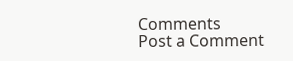Comments
Post a Comment